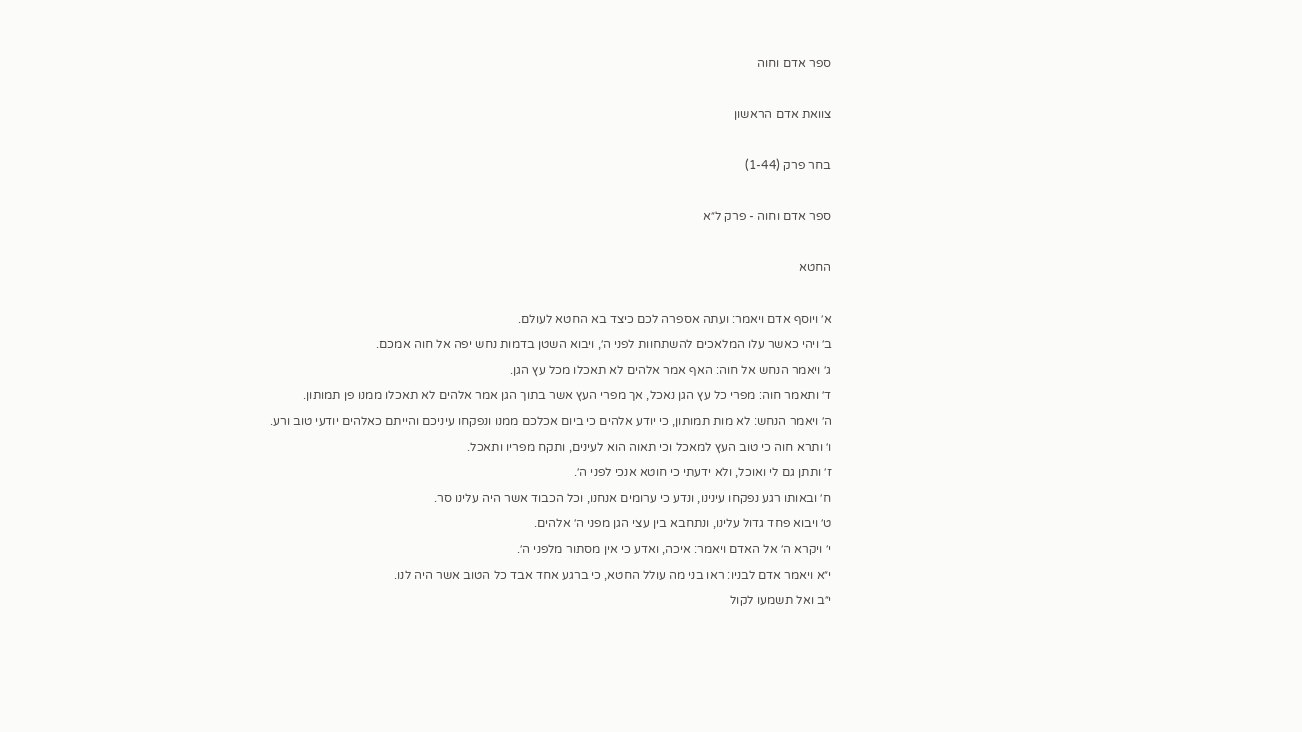ספר אדם וחוה

צוואת אדם הראשון

בחר פרק (1-44)

ספר אדם וחוה - פרק ל״א

החטא

א׳ ויוסף אדם ויאמר: ועתה אספרה לכם כיצד בא החטא לעולם.
ב׳ ויהי כאשר עלו המלאכים להשתחוות לפני ה׳, ויבוא השטן בדמות נחש יפה אל חוה אמכם.
ג׳ ויאמר הנחש אל חוה: האף אמר אלהים לא תאכלו מכל עץ הגן.
ד׳ ותאמר חוה: מפרי כל עץ הגן נאכל, אך מפרי העץ אשר בתוך הגן אמר אלהים לא תאכלו ממנו פן תמותון.
ה׳ ויאמר הנחש: לא מות תמותון, כי יודע אלהים כי ביום אכלכם ממנו ונפקחו עיניכם והייתם כאלהים יודעי טוב ורע.
ו׳ ותרא חוה כי טוב העץ למאכל וכי תאוה הוא לעינים, ותקח מפריו ותאכל.
ז׳ ותתן גם לי ואוכל, ולא ידעתי כי חוטא אנכי לפני ה׳.
ח׳ ובאותו רגע נפקחו עינינו, ונדע כי ערומים אנחנו, וכל הכבוד אשר היה עלינו סר.
ט׳ ויבוא פחד גדול עלינו, ונתחבא בין עצי הגן מפני ה׳ אלהים.
י׳ ויקרא ה׳ אל האדם ויאמר: איכה, ואדע כי אין מסתור מלפני ה׳.
י״א ויאמר אדם לבניו: ראו בני מה עולל החטא, כי ברגע אחד אבד כל הטוב אשר היה לנו.
י״ב ואל תשמעו לקול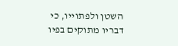השטן ולפתוייו, כי דבריו מתוקים בפיו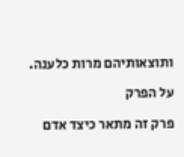ותוצאותיהם מרות כלענה.

על הפרק

פרק זה מתאר כיצד אדם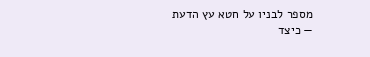מספר לבניו על חטא עץ הדעת — כיצד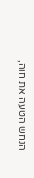הנחש הטעה את חוה,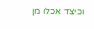וכיצד אכלו מן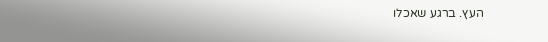העץ. ברגע שאכלו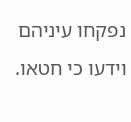נפקחו עיניהם וידעו כי חטאו.